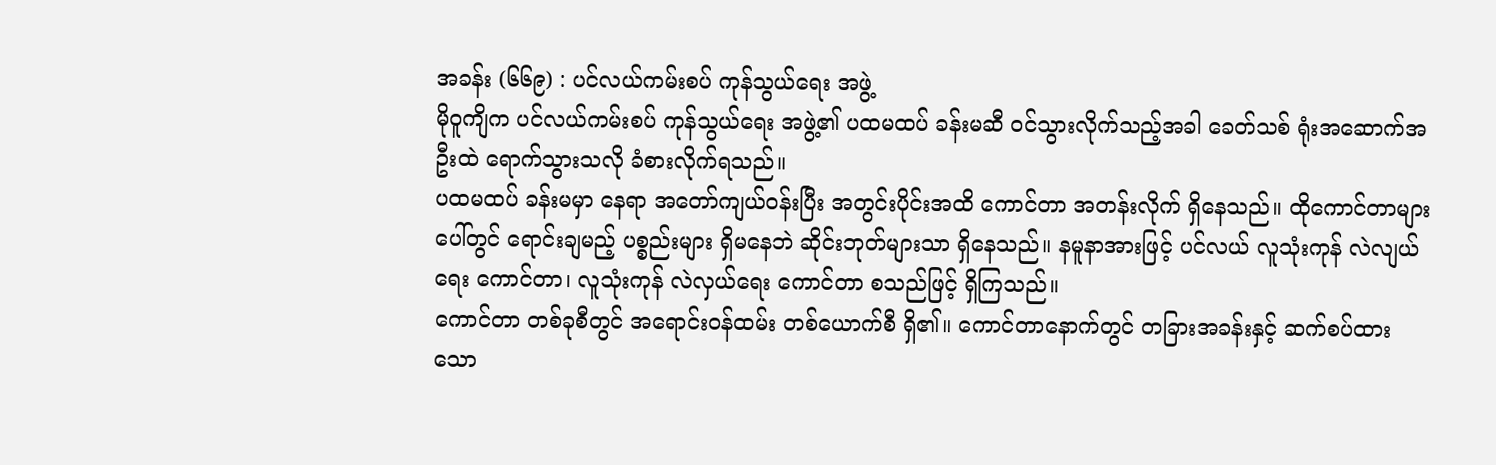အခန်း (၆၆၉) : ပင်လယ်ကမ်းစပ် ကုန်သွယ်ရေး အဖွဲ့
မိုဝူကျိက ပင်လယ်ကမ်းစပ် ကုန်သွယ်ရေး အဖွဲ့၏ ပထမထပ် ခန်းမဆီ ဝင်သွားလိုက်သည့်အခါ ခေတ်သစ် ရုံးအဆောက်အဦးထဲ ရောက်သွားသလို ခံစားလိုက်ရသည်။
ပထမထပ် ခန်းမမှာ နေရာ အတော်ကျယ်ဝန်းပြီး အတွင်းပိုင်းအထိ ကောင်တာ အတန်းလိုက် ရှိနေသည်။ ထိုကောင်တာများပေါ်တွင် ရောင်းချမည့် ပစ္စည်းများ ရှိမနေဘဲ ဆိုင်းဘုတ်များသာ ရှိနေသည်။ နမူနာအားဖြင့် ပင်လယ် လူသုံးကုန် လဲလျယ်ရေး ကောင်တာ၊ လူသုံးကုန် လဲလှယ်ရေး ကောင်တာ စသည်ဖြင့် ရှိကြသည်။
ကောင်တာ တစ်ခုစီတွင် အရောင်းဝန်ထမ်း တစ်ယောက်စီ ရှိ၏။ ကောင်တာနောက်တွင် တခြားအခန်းနှင့် ဆက်စပ်ထားသော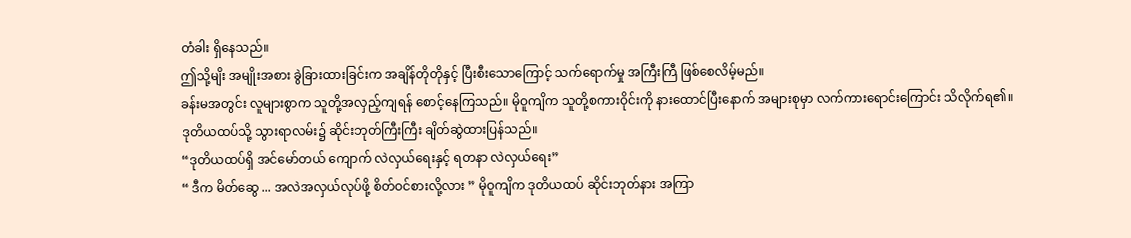တံခါး ရှိနေသည်။
ဤသို့မျိး အမျိုးအစား ခွဲခြားထားခြင်းက အချိန်တိုတိုနှင့် ပြီးစီးသောကြောင့် သက်ရောက်မှု အကြီးကြီ ဖြစ်စေလိမ့်မည်။
ခန်းမအတွင်း လူများစွာက သူတို့အလှည့်ကျရန် စောင့်နေကြသည်။ မိုဝူကျိက သူတို့စကားဝိုင်းကို နားထောင်ပြီးနောက် အများစုမှာ လက်ကားရောင်းကြောင်း သိလိုက်ရ၏။
ဒုတိယထပ်သို့ သွားရာလမ်း၌ ဆိုင်းဘုတ်ကြီးကြီး ချိတ်ဆွဲထားပြန်သည်။
“ဒုတိယထပ်ရှိ အင်မော်တယ် ကျောက် လဲလှယ်ရေးနှင့် ရတနာ လဲလှယ်ရေး”
“ ဒီက မိတ်ဆွေ ... အလဲအလှယ်လုပ်ဖို့ စိတ်ဝင်စားလို့လား ” မိုဝူကျိက ဒုတိယထပ် ဆိုင်းဘုတ်နား အကြာ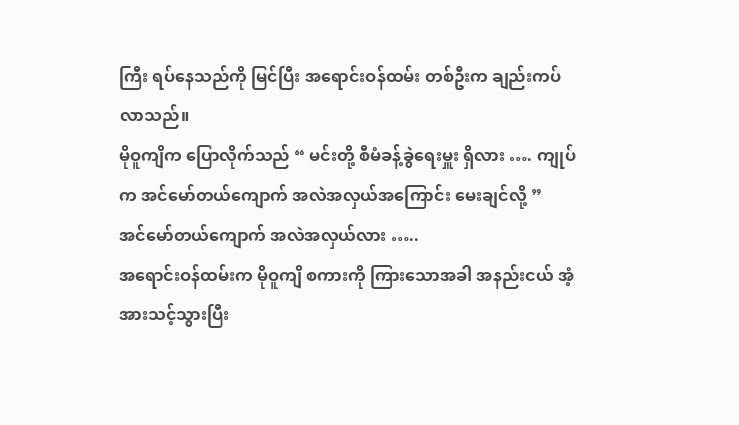ကြီး ရပ်နေသည်ကို မြင်ပြီး အရောင်းဝန်ထမ်း တစ်ဦးက ချည်းကပ်လာသည်။
မိုဝူကျိက ပြောလိုက်သည် “ မင်းတို့ စီမံခန့်ခွဲရေးမှူး ရှိလား …. ကျုပ်က အင်မော်တယ်ကျောက် အလဲအလှယ်အကြောင်း မေးချင်လို့ ”
အင်မော်တယ်ကျောက် အလဲအလှယ်လား …..
အရောင်းဝန်ထမ်းက မိုဝူကျိ စကားကို ကြားသောအခါ အနည်းငယ် အံ့အားသင့်သွားပြီး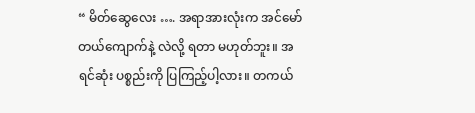“ မိတ်ဆွေလေး …. အရာအားလုံးက အင်မော်တယ်ကျောက်နဲ့ လဲလို့ ရတာ မဟုတ်ဘူး။ အရင်ဆုံး ပစ္စည်းကို ပြကြည့်ပါ့လား။ တကယ်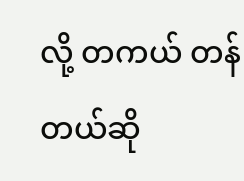လို့ တကယ် တန်တယ်ဆို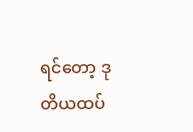ရင်တော့ ဒုတိယထပ်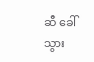ဆီ ခေါ်သွား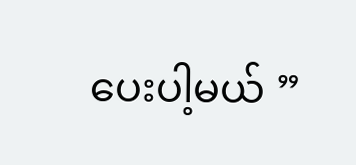ပေးပါ့မယ် ”